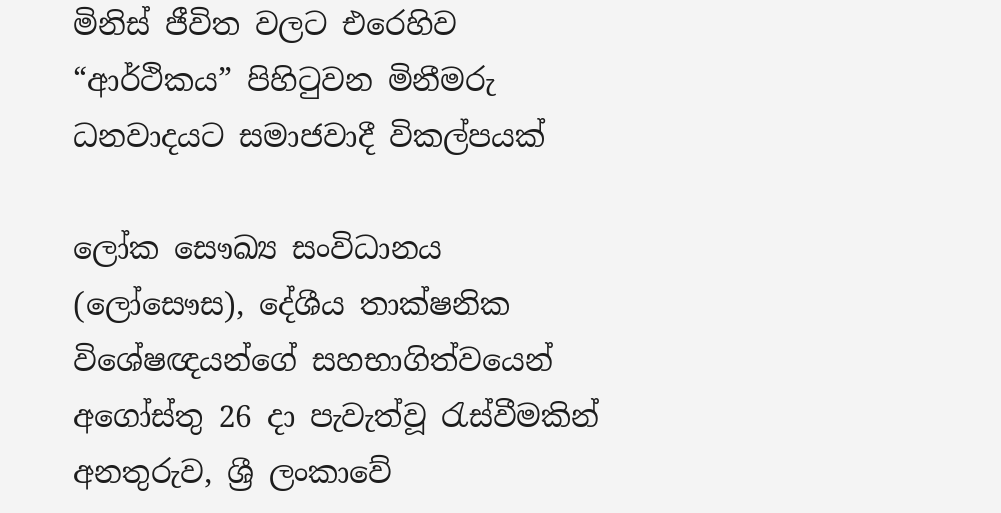මිනිස් ජීවිත වලට එරෙහිව “ආර්ථිකය” පිහිටුවන මිනීමරු ධනවාදයට සමාජවාදී විකල්පයක්

ලෝක සෞඛ්‍ය සංවිධාන‌ය (ලෝසෞස), දේශීය තාක්ෂනික විශේෂඥයන්ගේ සහභාගිත්වයෙන් අගෝස්තු 26 දා පැවැත්වූ රැස්වීමකින් අනතුරුව, ශ්‍රී ලංකාවේ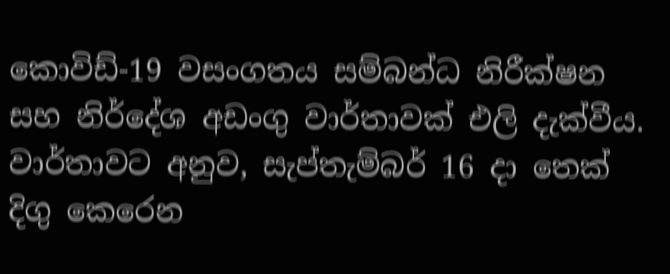කොවිඩ්-19 වසංගතය සම්බන්ධ නිරීක්ෂන සහ නිර්දේශ අඩංගු වාර්තාවක් එලි දැක්වීය. වාර්තාවට අනුව, සැප්තැම්බර් 16 දා තෙක් දිගු කෙරෙන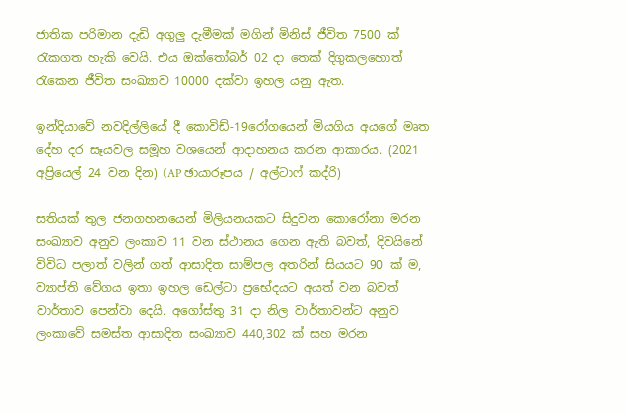ජාතික පරිමාන දැඩි අගුලු දැමීමක් මගින් මිනිස් ජීවිත 7500 ක් රැකගත හැකි වෙයි. එය ඔක්තෝබර් 02 දා තෙක් දිගුකලහොත් රැකෙන ජීවිත සංඛ්‍යාව 10000 දක්වා ඉහල යනු ඇත.

ඉන්දියාවේ නවදිල්ලියේ දී කොවිඩ්-19රෝගයෙන් මියගිය අයගේ මෘත දේහ දර සෑයවල සමූහ වශයෙන් ආදාහනය කරන ආකාරය. (2021 අප්‍රියෙල් 24 වන දින) (AP ඡායාරූපය / අල්ටාෆ් කද්රි)

සතියක් තුල ජනගහනයෙන් මිලියනයකට සිදුවන කොරෝනා මරන සංඛ්‍යාව අනුව ලංකාව 11 වන ස්ථානය ගෙන ඇති බවත්, දිවයිනේ විවිධ පලාත් වලින් ගත් ආසාදිත සාම්පල අතරින් සියයට 90 ක් ම, ව්‍යාප්ති වේගය ඉතා ඉහල ඩෙල්ටා ප්‍රභේදයට අයත් වන බවත් වාර්තාව පෙන්වා දෙයි. අගෝස්තු 31 දා නිල වාර්තාවන්ට අනුව ලංකාවේ සමස්ත ආසාදිත සංඛ්‍යාව 440,302 ක් සහ මරන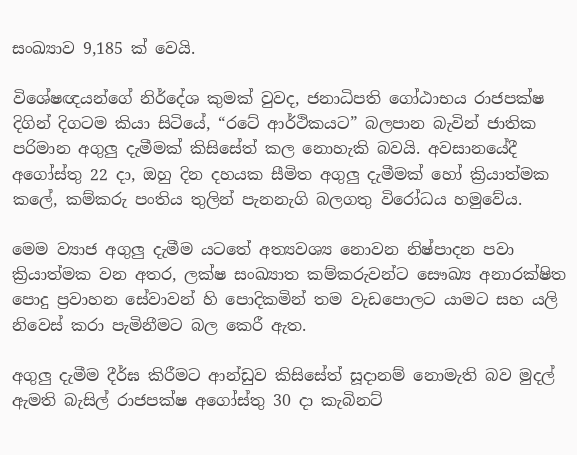සංඛ්‍යාව 9,185 ක් වෙයි.

විශේෂඥයන්ගේ නිර්දේශ කුමක් වුවද, ජනාධිපති ගෝඨාභය රාජපක්ෂ දිගින් දිගටම කියා සිටියේ, “රටේ ආර්ථිකයට” බලපාන බැවින් ජාතික පරිමාන අගුලු දැමීමක් කිසිසේත් කල නොහැකි බවයි. අවසානයේදී අගෝස්තු 22 දා, ඔහු දින දහයක සීමිත අගුලු දැමීමක් හෝ ක්‍රියාත්මක කලේ, කම්කරු පංතිය තුලින් පැනනැගි බලගතු විරෝධය හමුවේය.

මෙම ව්‍යාජ අගුලු දැමීම යටතේ අත්‍යවශ්‍ය නොවන නිෂ්පාදන පවා ක්‍රියාත්මක වන අතර, ලක්ෂ සංඛ්‍යාත කම්කරුවන්ට සෞඛ්‍ය අනාරක්ෂිත පොදු ප්‍රවාහන සේවාවන් හි පොදිකමින් තම වැඩපොලට යාමට සහ යලි නිවෙස් කරා පැමිනීමට බල කෙරී ඇත.

අගුලු දැමීම දීර්ඝ කිරීමට ආන්ඩුව කිසිසේත් සූදානම් නොමැති බව මුදල් ඇමති බැසිල් රාජපක්ෂ අගෝස්තු 30 දා කැබිනට්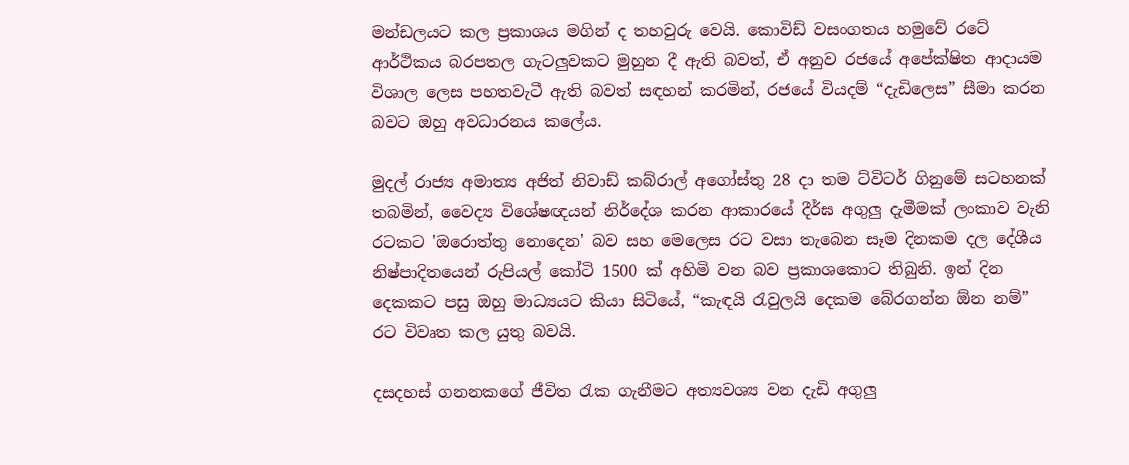මන්ඩලයට කල ප්‍රකාශය මගින් ද තහවුරු වෙයි. කොවිඩ් වසංගතය හමුවේ රටේ ආර්ථිකය බරපතල ගැටලුවකට මුහුන දී ඇති බවත්, ඒ අනුව රජයේ අපේක්ෂිත ආදායම විශාල ලෙස පහතවැටී ඇති බවත් සඳහන් කරමින්, රජයේ වියදම් “දැඩිලෙස” සීමා කරන බවට ඔහු අවධාරනය කලේය.

මුදල් රාජ්‍ය අමාත්‍ය අජිත් නිවාඩ් කබ්රාල් අගෝස්තු 28 දා තම ට්විටර් ගිනුමේ සටහනක් තබමින්, වෛද්‍ය විශේෂඥයන් නිර්දේශ කරන ආකාරයේ දීර්ඝ අගුලු දැමීමක් ලංකාව වැනි රටකට 'ඔරොත්තු නොදෙන' බව සහ මෙලෙස රට වසා තැබෙන සෑම දිනකම දල දේශීය නිෂ්පාදිතයෙන් රුපියල් කෝටි 1500 ක් අහිමි වන බව ප්‍රකාශකොට තිබුනි. ඉන් ‌දින දෙකකට පසු ඔහු මාධ්‍යයට කියා සිටියේ, “කැඳයි රැවුලයි දෙකම බේරගන්න ඕන නම්” රට විවෘත කල යුතු බවයි.

දසදහස් ගනනකගේ ජීවිත රැක ගැනීමට අත්‍යවශ්‍ය වන දැඩි අගුලු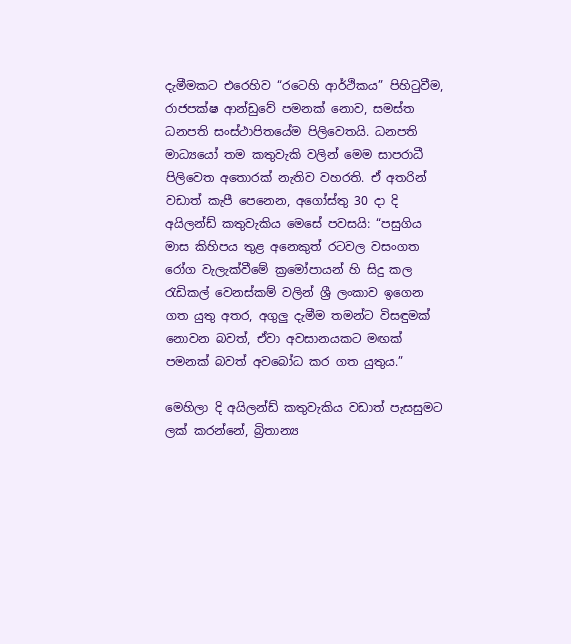දැමීමකට එරෙහිව “රටෙහි ආර්ථිකය” පිහිටුවීම, රාජපක්ෂ ආන්ඩුවේ පමනක් නොව, සමස්ත ධනපති සංස්ථාපිතයේම පිලිවෙතයි. ධනපති මාධ්‍යයෝ තම කතුවැකි වලින් මෙම සාපරාධී පිලිවෙත අතොරක් නැතිව වහරති. ඒ අතරින් වඩාත් කැපී පෙනෙන, අගෝස්තු 30 දා දි අයිලන්ඩ් කතුවැකිය මෙසේ පවසයි: “පසුගිය මාස කිහිපය තුළ අනෙකුත් රටවල වසංගත රෝග වැලැක්වීමේ ක්‍රමෝපායන් හි සිදු කල රැඩිකල් වෙනස්කම් වලින් ශ්‍රී ලංකාව ඉගෙන ගත යුතු අතර, අගුලු දැමීම තමන්ට විසඳුමක් නොවන බවත්, ඒවා අවසානයකට මඟක් පමනක් බවත් අවබෝධ කර ගත යුතුය.”

මෙහිලා දි අයිලන්ඩ් කතුවැකිය වඩාත් පැසසුමට ලක් කරන්නේ, බ්‍රිතාන්‍ය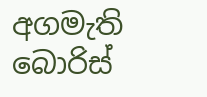අගමැති බොරිස්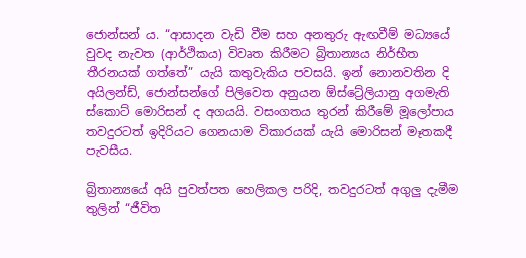ජොන්සන් ය. “ආසාදන වැඩි වීම සහ අනතුරු ඇඟවීම් මධ්‍යයේ වුවද නැවත (ආර්ථිකය) විවෘත කිරීමට බ්‍රිතාන්‍යය නිර්භීත තීරනයක් ගත්තේ” යැයි කතුවැකිය පවසයි. ඉන් නොනවතින දි අයිලන්ඩ්, ජොන්සන්ගේ පිලිවෙත අනුයන ඕස්ට්‍රේලියානු අගමැති ස්කොට් මොරිසන් ද අගයයි. වසංගතය තුරන් කිරීමේ මූලෝපාය තවදුරටත් ඉදිරියට ගෙනයාම විකාරයක් යැයි මොරිසන් මෑතකදී පැවසීය.

බ්‍රිතාන්‍යයේ අයි පුවත්පත හෙලිකල පරිදි, තවදුරටත් අගුලු දැමීම තුලින් “ජීවිත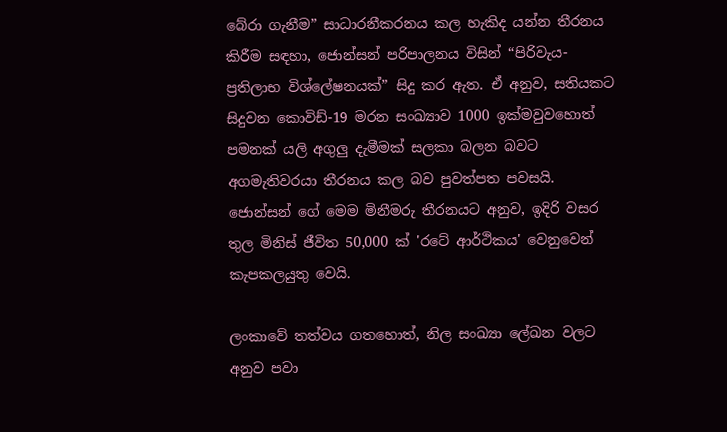බේරා ගැනීම” සාධාරනීකරනය කල හැකිද යන්න තීරනය කිරීම සඳහා, ජොන්සන් පරිපාලනය විසින් “පිරිවැය-ප්‍රතිලාභ විශ්ලේෂනයක්” සිදු කර ඇත. ඒ අනුව, සතියකට සිදුවන කොවිඩ්-19 මරන සංඛ්‍යාව 1000 ඉක්මවුවහොත් පමනක් යලි අගුලු දැමීමක් සලකා බලන බවට අගමැතිවරයා තීරනය කල බව පුවත්පත පවසයි. ජොන්සන් ගේ මෙම මිනීමරු තීරනයට අනුව, ඉදිරි වසර තුල මිනිස් ජීවිත 50,000 ක් 'රටේ ආර්ථිකය' වෙනුවෙන් කැපකලයුතු වෙයි.

ලංකාවේ තත්වය ගතහොත්, නිල සංඛ්‍යා ලේඛන වලට අනුව පවා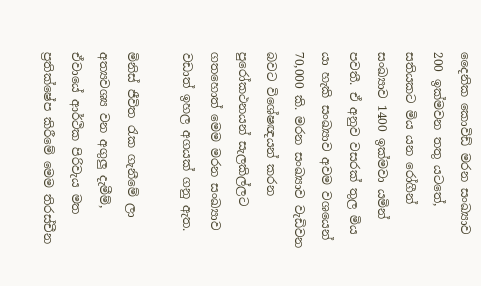දෛනික කොවිඩ් මරන සංඛ්‍යාව 200 ඉක්මවන තතු යටතේ, සතියකට මිය යන රෝගීන් සංඛ්‍යාව 1400 ඉක්මවා යමින් පවතී. ඒ අනුව වසරක් තුල මිය යා හැකි සංඛ්‍යාව අවම වශයෙන් 70,000 කි. මරන සංඛ්‍යාව වැඩිවන බවට විශේෂඥයන් කරන පුරෝකථනයන් සැලකිල්ලට ගතහොත් මෙම මරන සංඛ්‍යාව වඩාත් ඉහල අගයක් ගනු ඇත.

මිනිස් ජීවිත රැක ගැනීමේ ලා අත්‍යවශ්‍ය වන අගුලු දැමීම්, ඒවායේ ආර්ථික පිරිවැය මත ප්‍රතික්ෂේප කිරීමේ මෙම තිරස්චීන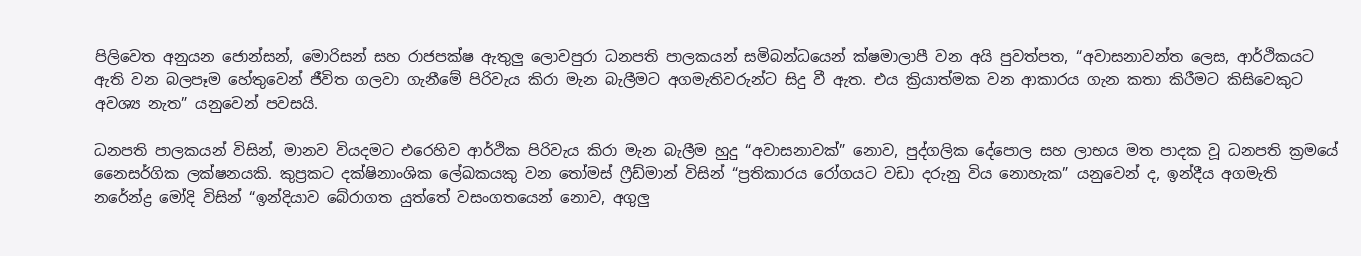පිලිවෙත අනුයන ජොන්සන්, මොරිසන් සහ රාජපක්ෂ ඇතුලු ලොවපුරා ධනපති පාලකයන් සමිබන්ධයෙන් ක්ෂමාලාපී වන අයි පුවත්පත, “අවාසනාවන්ත ලෙස, ආර්ථිකයට ඇති වන බලපෑම හේතුවෙන් ජීවිත ගලවා ගැනීමේ පිරිවැය කිරා මැන බැලීමට අගමැතිවරුන්ට සිදු වී ඇත. එය ක්‍රියාත්මක වන ආකාරය ගැන කතා කිරීමට කිසිවෙකුට අවශ්‍ය නැත” යනුවෙන් පවසයි.

ධනපති පාලකයන් විසින්, මානව වියදමට එරෙහිව ආර්ථික පිරිවැය කිරා මැන බැලීම හුදු “අවාසනාවක්” නොව, පුද්ගලික දේපොල සහ ලාභය මත පාදක වූ ධනපති ක්‍රමයේ නෛසර්ගික ලක්ෂනයකි. කුප්‍රකට දක්ෂිනාංශික ලේඛකයකු වන තෝමස් ෆ්‍රීඩ්මාන් විසින් “ප්‍රතිකාරය රෝගයට වඩා දරුනු විය නොහැක” යනුවෙන් ද, ඉන්දීය අගමැති නරේන්ද්‍ර මෝදි විසින් “ඉන්දියාව බේරාගත යුත්තේ වසංගතයෙන් නොව, අගුලු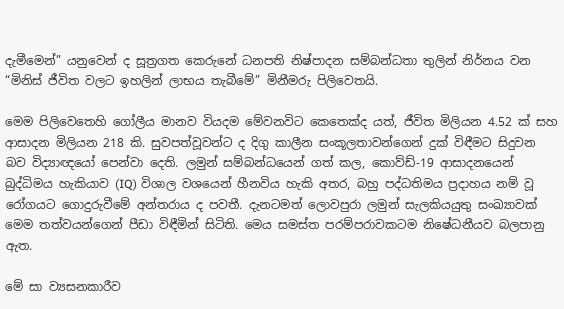දැමීමෙන්” යනුවෙන් ද සූත්‍රගත කෙරුනේ ධනපති නිෂ්පාදන සම්බන්ධතා තුලින් නිර්නය වන “මිනිස් ජීවිත වලට ඉහලින් ලාභය තැබීමේ” මිනීමරු පිලිවෙතයි.

මෙම පිලිවෙතෙහි ගෝලීය මානව වියදම මේවනවිට කෙතෙක්ද යත්, ජීවිත මිලියන 4.52 ක් සහ ආසාදන මිලියන 218 කි. සුවපත්වූවන්ට ද දිගු කාලීන සංකූලතාවන්ගෙන් දුක් විඳීමට සිදුවන බව විද්‍යාඥයෝ පෙන්වා දෙති. ලමුන් සම්බන්ධයෙන් ගත් කල, කොව්ඩ්-19 ආසාදනයෙන් බුද්ධිමය හැකියාව (IQ) විශාල වශයෙන් හීනවිය හැකි අතර, බහු පද්ධතිමය ප්‍රදාහය නම් වූ රෝගයට ගොදුරුවීමේ අන්තරාය ද පවතී. දැනටමත් ලොවපුරා ලමුන් සැලකියයුතු සංඛ්‍යාවක් මෙම තත්වයන්ගෙන් පීඩා විඳීමින් සිටිති. මෙය සමස්ත පරම්පරාවකටම නිෂේධනීයව බලපානු ඇත.

මේ සා ව්‍යසනකාරීව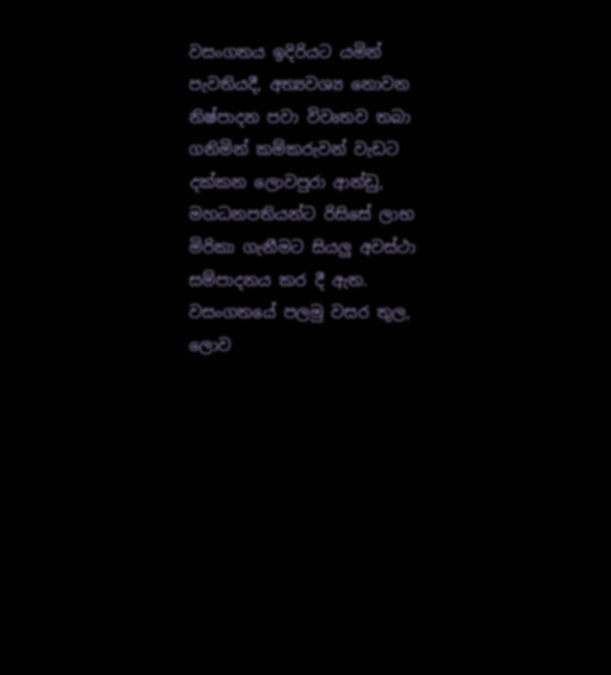වසංගතය ඉදිරියට යමින් පැවතියදී, අත්‍යවශ්‍ය නොවන නිෂ්පාදන පවා විවෘතව තබා ගනිමින් කම්කරුවන් වැඩට දක්කන ලොවපුරා ආන්ඩු, මහධනපතියන්ට රිසිසේ ලාභ මිරිකා ගැනීමට සියලු අවස්ථා සම්පාදනය කර දී ඇත. වසංගතයේ පලමු වසර තුල, ලොව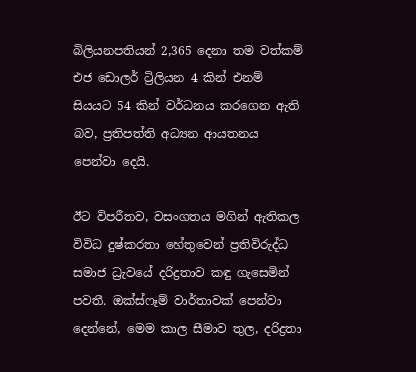බිලියනපතියන් 2,365 දෙනා තම වත්කම් එජ ඩොලර් ට්‍රිලියන 4 කින් එනම් සියයට 54 කින් වර්ධනය කරගෙන ඇති බව, ප්‍රතිපත්ති අධ්‍යන ආයතනය පෙන්වා දෙයි.

ඊට විපරීතව, වසංගතය මගින් ඇතිකල විවිධ දුෂ්කරතා හේතුවෙන් ප්‍රතිවිරුද්ධ සමාජ ධ්‍රැවයේ දරිද්‍රතාව කඳු ගැසෙමින් පවතී. ඔක්ස්ෆෑම් වාර්තාවක් පෙන්වා දෙන්නේ, මෙම කාල සීමාව තුල, දරිද්‍රතා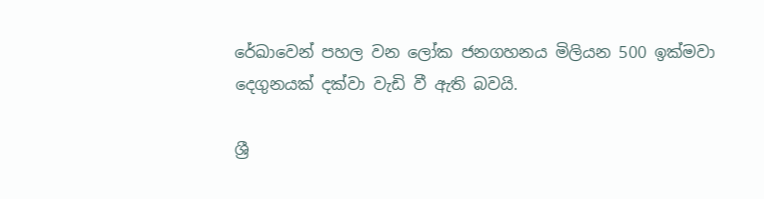රේඛාවෙන් පහල වන ලෝක ජනගහනය මිලියන 500 ඉක්මවා දෙගුනයක් දක්වා වැඩි වී ඇති බවයි.

ශ්‍රී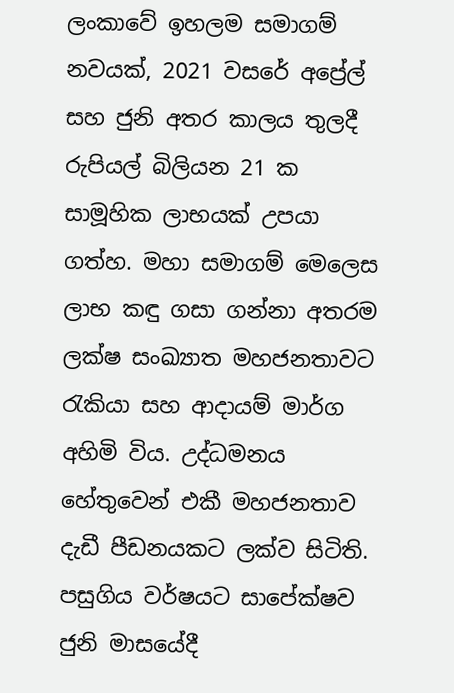ලංකාවේ ඉහලම සමාගම් නවයක්, 2021 වසරේ අප්‍රේල් සහ ජුනි අතර කාලය තුලදී රුපියල් බිලියන 21 ක සාමූහික ලාභයක් උපයා ගත්හ. මහා සමාගම් මෙලෙස ලාභ කඳු ගසා ගන්නා අතරම ලක්ෂ සංඛ්‍යාත මහජනතාවට රැකියා සහ ආදායම් මාර්ග අහිමි විය. උද්ධමනය හේතුවෙන් එකී මහජනතාව දැඩී පීඩනයකට ලක්ව සිටිති. පසුගිය වර්ෂයට සාපේක්ෂව ජුනි මාසයේදී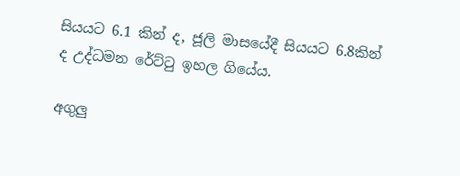සියයට 6.1 කින් ද, ජූලි මාසයේදී සියයට 6.8කින් ද උද්ධමන රේට්ටු ඉහල ගියේය.

අගුලු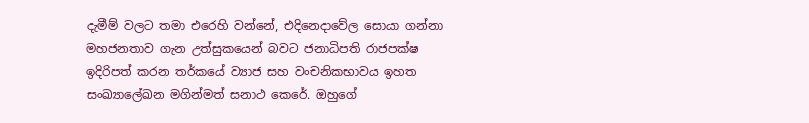දැමීම් වලට තමා එරෙහි වන්නේ, එදිනෙදාවේල සොයා ගන්නා මහජනතාව ගැන උත්සුකයෙන් බවට ජනාධිපති රාජපක්ෂ ඉදිරිපත් කරන තර්කයේ ව්‍යාජ සහ වංචනිකභාවය ඉහත සංඛ්‍යාලේඛන මගින්මත් සනාථ කෙරේ. ඔහුගේ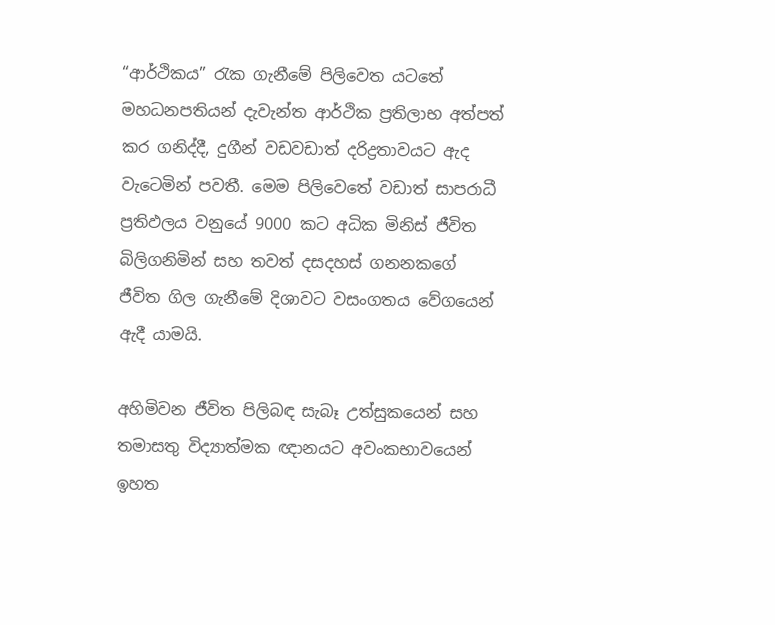“ආර්ථිකය” රැක ගැනීමේ පිලිවෙත යටතේ මහධනපතියන් දැවැන්ත ආර්ථික ප්‍රතිලාභ අත්පත් කර ගනිද්දී, දුගීන් වඩවඩාත් දරිද්‍රතාවයට ඇද වැටෙමින් පවතී. මෙම පිලිවෙතේ වඩාත් සාපරාධී ප්‍රතිඵලය වනුයේ 9000 කට අධික මිනිස් ජීවිත බිලිගනිමින් සහ තවත් දසදහස් ගනනකගේ ජීවිත ගිල ගැනීමේ දිශාවට වසංගතය වේගයෙන් ඇදී යාමයි.

අහිමිවන ජීවිත පිලිබඳ සැබෑ උත්සුකයෙන් සහ තමාසතු විද්‍යාත්මක ඥානයට අවංකභාවයෙන් ඉහත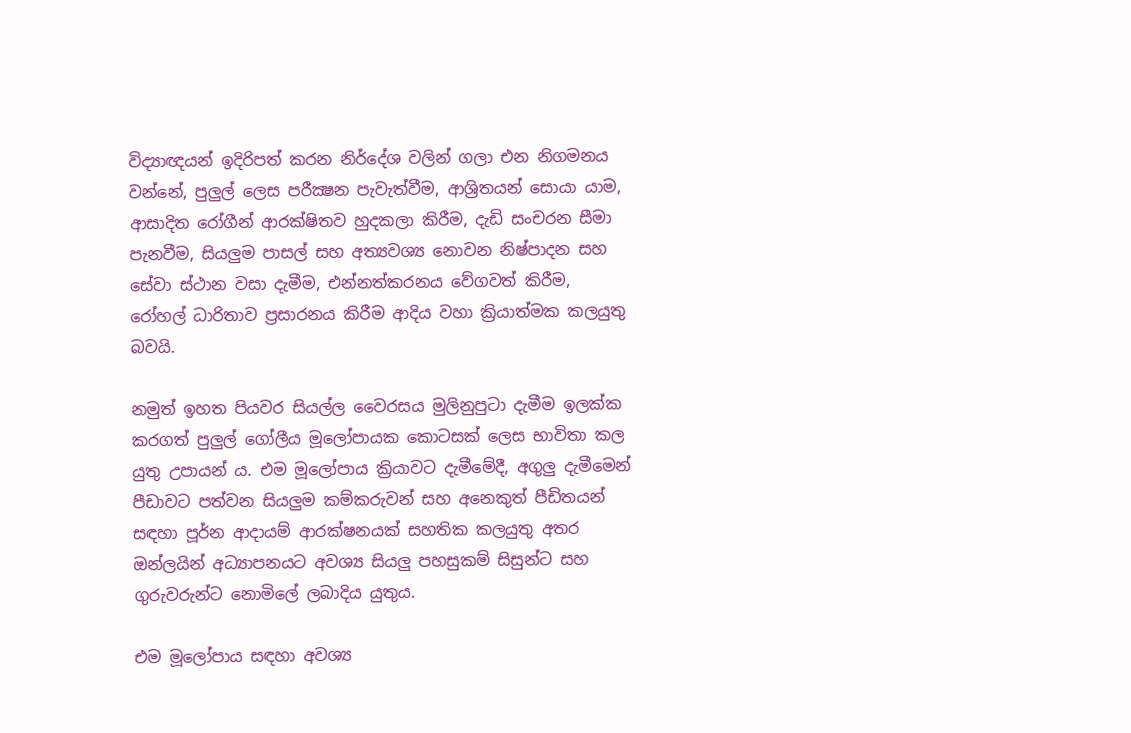විද්‍යාඥයන් ඉදිරිපත් කරන නිර්දේශ වලින් ගලා එන නිගමනය වන්නේ, පුලුල් ලෙස පරීක්‍ෂන පැවැත්වීම, ආශ්‍රිතයන් සොයා යාම, ආසාදිත රෝගීන් ආරක්ෂිතව හුදකලා කිරීම, දැඩි සංචරන සීමා පැනවීම, සියලුම පාසල් සහ අත්‍යවශ්‍ය නොවන නිෂ්පාදන සහ සේවා ස්ථාන වසා දැමීම, එන්නත්කරනය වේගවත් කිරීම, රෝහල් ධාරිතාව ප්‍රසාරනය කිරීම ආදිය වහා ක්‍රියාත්මක කලයුතු බවයි.

නමුත් ඉහත පියවර සියල්ල වෛරසය මුලිනුපුටා දැමීම ඉලක්ක කරගත් පුලුල් ගෝලීය මූලෝපායක කොටසක් ලෙස භාවිතා කල යුතු උපායන් ය. එම මූලෝපාය ක්‍රියාවට දැමීමේදී, අගුලු දැමීමෙන් පීඩාවට පත්වන සියලුම කම්කරුවන් සහ අනෙකුත් පීඩිතයන් සඳහා පූර්න ආදායම් ආරක්ෂනයක් සහතික කලයුතු අතර ඔන්ලයින් අධ්‍යාපනයට අවශ්‍ය සියලු පහසුකම් සිසුන්ට සහ ගුරුවරුන්ට නොමිලේ ලබාදිය යුතුය.

එම මූලෝපාය සඳහා අවශ්‍ය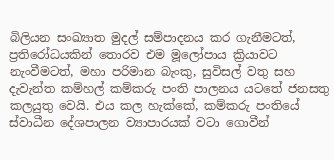බිලියන සංඛ්‍යාත මුදල් සම්පාදනය කර ගැනීමටත්, ප්‍රතිරෝධයකින් තොරව එම මූලෝපාය ක්‍රියාවට නැංවීමටත්, මහා පරිමාන බැංකු, සුවිසල් වතු සහ දැවැන්ත කම්හල් කම්කරු පංති පාලනය යටතේ ජනසතු කලයුතු වෙයි. එය කල හැක්කේ, කම්කරු පංතියේ ස්වාධීන දේශපාලන ව්‍යාපාරයක් වටා ගොවීන්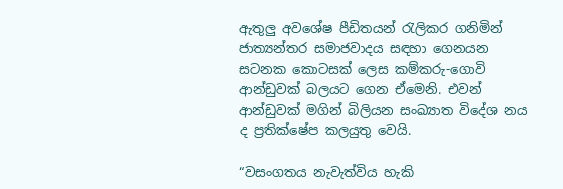ඇතුලු අවශේෂ පීඩිතයන් රැලිකර ගනිමින් ජාත්‍යන්තර සමාජවාදය සඳහා ගෙනයන සටනක කොටසක් ලෙස කම්කරු-ගොවි ආන්ඩුවක් බලයට ගෙන ඒමෙනි. එවන් ආන්ඩුවක් මගින් බිලියන සංඛ්‍යාත විදේශ නය ද ප්‍රතික්ෂේප කලයුතු වෙයි.

“වසංගතය නැවැත්විය හැකි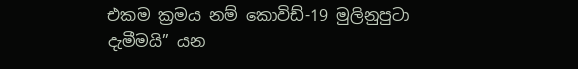එකම ක්‍රමය නම් කොවිඩ්-19 මුලිනුපුටා දැමීමයි” යන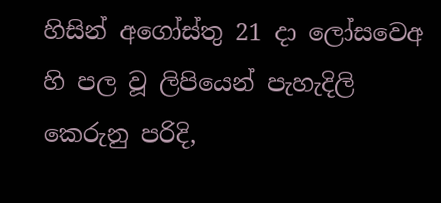හිසින් අගෝස්තු 21 දා ලෝසවෙඅ හි පල වූ ලිපියෙන් පැහැදිලි කෙරුනු පරිදි,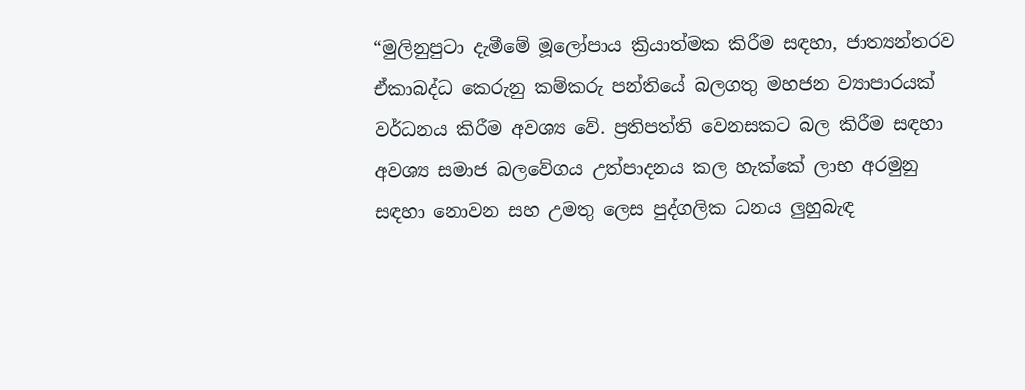“මුලිනුපුටා දැමීමේ මූලෝපාය ක්‍රියාත්මක කිරීම සඳහා, ජාත්‍යන්තරව ඒකාබද්ධ කෙරුනු කම්කරු පන්තියේ බලගතු මහජන ව්‍යාපාරයක් වර්ධනය කිරීම අවශ්‍ය වේ. ප්‍රතිපත්ති වෙනසකට බල කිරීම සඳහා අවශ්‍ය සමාජ බලවේගය උත්පාදනය කල හැක්කේ ලාභ අරමුනු සඳහා නොවන සහ උමතු ලෙස පුද්ගලික ධනය ලුහුබැඳ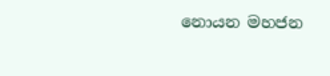නොයන මහජන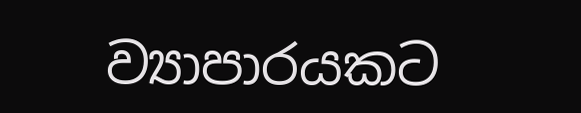ව්‍යාපාරයකට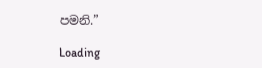පමනි.”

Loading